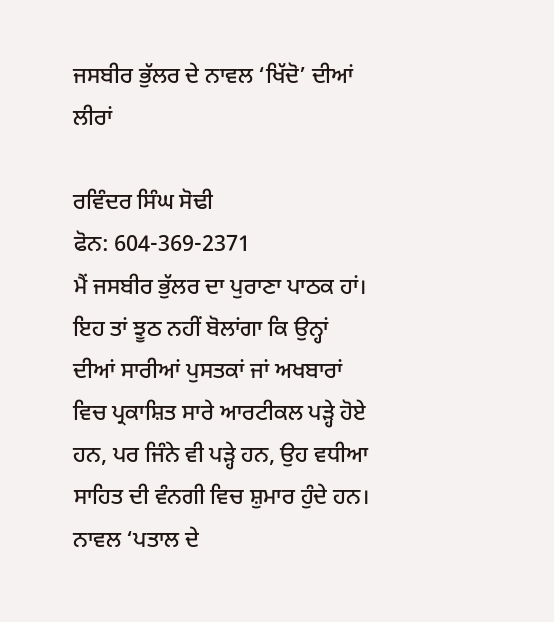ਜਸਬੀਰ ਭੁੱਲਰ ਦੇ ਨਾਵਲ ‘ਖਿੱਦੋ’ ਦੀਆਂ ਲੀਰਾਂ

ਰਵਿੰਦਰ ਸਿੰਘ ਸੋਢੀ
ਫੋਨ: 604-369-2371
ਮੈਂ ਜਸਬੀਰ ਭੁੱਲਰ ਦਾ ਪੁਰਾਣਾ ਪਾਠਕ ਹਾਂ। ਇਹ ਤਾਂ ਝੂਠ ਨਹੀਂ ਬੋਲਾਂਗਾ ਕਿ ਉਨ੍ਹਾਂ ਦੀਆਂ ਸਾਰੀਆਂ ਪੁਸਤਕਾਂ ਜਾਂ ਅਖਬਾਰਾਂ ਵਿਚ ਪ੍ਰਕਾਸ਼ਿਤ ਸਾਰੇ ਆਰਟੀਕਲ ਪੜ੍ਹੇ ਹੋਏ ਹਨ, ਪਰ ਜਿੰਨੇ ਵੀ ਪੜ੍ਹੇ ਹਨ, ਉਹ ਵਧੀਆ ਸਾਹਿਤ ਦੀ ਵੰਨਗੀ ਵਿਚ ਸ਼ੁਮਾਰ ਹੁੰਦੇ ਹਨ। ਨਾਵਲ ‘ਪਤਾਲ ਦੇ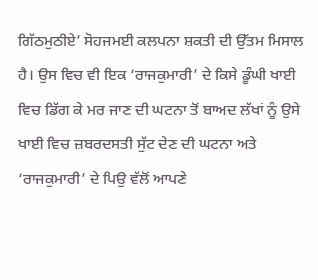ਗਿੱਠਮੁਠੀਏ’ ਸੋਹਜਮਈ ਕਲਪਨਾ ਸ਼ਕਤੀ ਦੀ ਉੱਤਮ ਮਿਸਾਲ ਹੈ। ਉਸ ਵਿਚ ਵੀ ਇਕ ‘ਰਾਜਕੁਮਾਰੀ’ ਦੇ ਕਿਸੇ ਡੂੰਘੀ ਖਾਈ ਵਿਚ ਡਿੱਗ ਕੇ ਮਰ ਜਾਣ ਦੀ ਘਟਨਾ ਤੋਂ ਬਾਅਦ ਲੱਖਾਂ ਨੂੰ ਉਸੇ ਖਾਈ ਵਿਚ ਜ਼ਬਰਦਸਤੀ ਸੁੱਟ ਦੇਣ ਦੀ ਘਟਨਾ ਅਤੇ ‘ਰਾਜਕੁਮਾਰੀ’ ਦੇ ਪਿਉ ਵੱਲੋਂ ਆਪਣੇ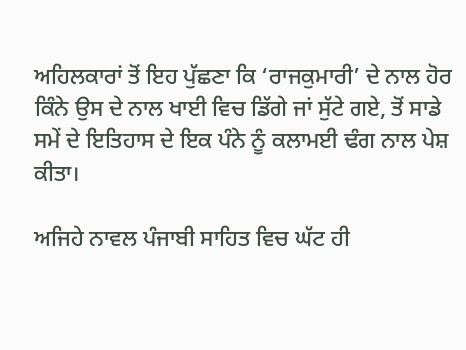ਅਹਿਲਕਾਰਾਂ ਤੋਂ ਇਹ ਪੁੱਛਣਾ ਕਿ ‘ਰਾਜਕੁਮਾਰੀ’ ਦੇ ਨਾਲ ਹੋਰ ਕਿੰਨੇ ਉਸ ਦੇ ਨਾਲ ਖਾਈ ਵਿਚ ਡਿੱਗੇ ਜਾਂ ਸੁੱਟੇ ਗਏ, ਤੋਂ ਸਾਡੇ ਸਮੇਂ ਦੇ ਇਤਿਹਾਸ ਦੇ ਇਕ ਪੰਨੇ ਨੂੰ ਕਲਾਮਈ ਢੰਗ ਨਾਲ ਪੇਸ਼ ਕੀਤਾ।

ਅਜਿਹੇ ਨਾਵਲ ਪੰਜਾਬੀ ਸਾਹਿਤ ਵਿਚ ਘੱਟ ਹੀ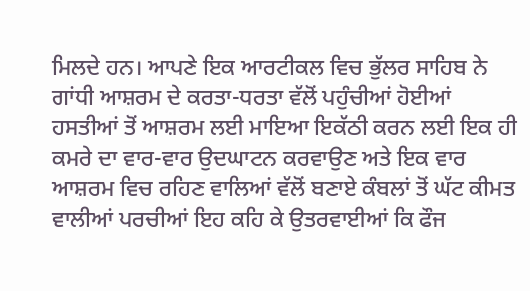ਮਿਲਦੇ ਹਨ। ਆਪਣੇ ਇਕ ਆਰਟੀਕਲ ਵਿਚ ਭੁੱਲਰ ਸਾਹਿਬ ਨੇ ਗਾਂਧੀ ਆਸ਼ਰਮ ਦੇ ਕਰਤਾ-ਧਰਤਾ ਵੱਲੋਂ ਪਹੁੰਚੀਆਂ ਹੋਈਆਂ ਹਸਤੀਆਂ ਤੋਂ ਆਸ਼ਰਮ ਲਈ ਮਾਇਆ ਇਕੱਠੀ ਕਰਨ ਲਈ ਇਕ ਹੀ ਕਮਰੇ ਦਾ ਵਾਰ-ਵਾਰ ਉਦਘਾਟਨ ਕਰਵਾਉਣ ਅਤੇ ਇਕ ਵਾਰ ਆਸ਼ਰਮ ਵਿਚ ਰਹਿਣ ਵਾਲਿਆਂ ਵੱਲੋਂ ਬਣਾਏ ਕੰਬਲਾਂ ਤੋਂ ਘੱਟ ਕੀਮਤ ਵਾਲੀਆਂ ਪਰਚੀਆਂ ਇਹ ਕਹਿ ਕੇ ਉਤਰਵਾਈਆਂ ਕਿ ਫੌਜ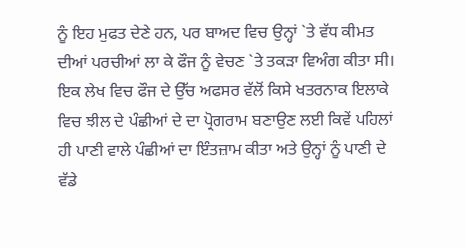ਨੂੰ ਇਹ ਮੁਫਤ ਦੇਣੇ ਹਨ, ਪਰ ਬਾਅਦ ਵਿਚ ਉਨ੍ਹਾਂ `ਤੇ ਵੱਧ ਕੀਮਤ ਦੀਆਂ ਪਰਚੀਆਂ ਲਾ ਕੇ ਫੌਜ ਨੂੰ ਵੇਚਣ `ਤੇ ਤਕੜਾ ਵਿਅੰਗ ਕੀਤਾ ਸੀ। ਇਕ ਲੇਖ ਵਿਚ ਫੌਜ ਦੇ ਉੱਚ ਅਫਸਰ ਵੱਲੋਂ ਕਿਸੇ ਖਤਰਨਾਕ ਇਲਾਕੇ ਵਿਚ ਝੀਲ ਦੇ ਪੰਛੀਆਂ ਦੇ ਦਾ ਪ੍ਰੋਗਰਾਮ ਬਣਾਉਣ ਲਈ ਕਿਵੇਂ ਪਹਿਲਾਂ ਹੀ ਪਾਣੀ ਵਾਲੇ ਪੰਛੀਆਂ ਦਾ ਇੰਤਜ਼ਾਮ ਕੀਤਾ ਅਤੇ ਉਨ੍ਹਾਂ ਨੂੰ ਪਾਣੀ ਦੇ ਵੱਡੇ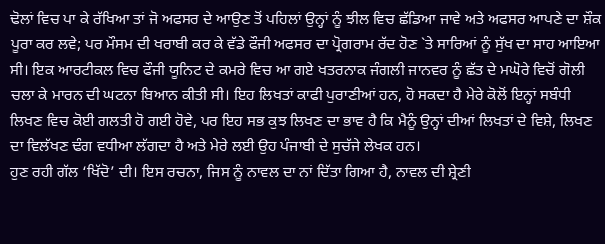ਢੋਲਾਂ ਵਿਚ ਪਾ ਕੇ ਰੱਖਿਆ ਤਾਂ ਜੋ ਅਫਸਰ ਦੇ ਆਉਣ ਤੋਂ ਪਹਿਲਾਂ ਉਨ੍ਹਾਂ ਨੂੰ ਝੀਲ ਵਿਚ ਛੱਡਿਆ ਜਾਵੇ ਅਤੇ ਅਫਸਰ ਆਪਣੇ ਦਾ ਸ਼ੌਕ ਪੂਰਾ ਕਰ ਲਵੇ; ਪਰ ਮੌਸਮ ਦੀ ਖਰਾਬੀ ਕਰ ਕੇ ਵੱਡੇ ਫੌਜੀ ਅਫਸਰ ਦਾ ਪ੍ਰੋਗਰਾਮ ਰੱਦ ਹੋਣ `ਤੇ ਸਾਰਿਆਂ ਨੂੰ ਸੁੱਖ ਦਾ ਸਾਹ ਆਇਆ ਸੀ। ਇਕ ਆਰਟੀਕਲ ਵਿਚ ਫੌਜੀ ਯੂਨਿਟ ਦੇ ਕਮਰੇ ਵਿਚ ਆ ਗਏ ਖਤਰਨਾਕ ਜੰਗਲੀ ਜਾਨਵਰ ਨੂੰ ਛੱਤ ਦੇ ਮਘੋਰੇ ਵਿਚੋਂ ਗੋਲੀ ਚਲਾ ਕੇ ਮਾਰਨ ਦੀ ਘਟਨਾ ਬਿਆਨ ਕੀਤੀ ਸੀ। ਇਹ ਲਿਖਤਾਂ ਕਾਫੀ ਪੁਰਾਣੀਆਂ ਹਨ, ਹੋ ਸਕਦਾ ਹੈ ਮੇਰੇ ਕੋਲੋਂ ਇਨ੍ਹਾਂ ਸਬੰਧੀ ਲਿਖਣ ਵਿਚ ਕੋਈ ਗਲਤੀ ਹੋ ਗਈ ਹੋਵੇ, ਪਰ ਇਹ ਸਭ ਕੁਝ ਲਿਖਣ ਦਾ ਭਾਵ ਹੈ ਕਿ ਮੈਨੂੰ ਉਨ੍ਹਾਂ ਦੀਆਂ ਲਿਖਤਾਂ ਦੇ ਵਿਸ਼ੇ, ਲਿਖਣ ਦਾ ਵਿਲੱਖਣ ਢੰਗ ਵਧੀਆ ਲੱਗਦਾ ਹੈ ਅਤੇ ਮੇਰੇ ਲਈ ਉਹ ਪੰਜਾਬੀ ਦੇ ਸੁਚੱਜੇ ਲੇਖਕ ਹਨ।
ਹੁਣ ਰਹੀ ਗੱਲ ‘ਖਿੱਦੋ’ ਦੀ। ਇਸ ਰਚਨਾ, ਜਿਸ ਨੂੰ ਨਾਵਲ ਦਾ ਨਾਂ ਦਿੱਤਾ ਗਿਆ ਹੈ, ਨਾਵਲ ਦੀ ਸ਼੍ਰੇਣੀ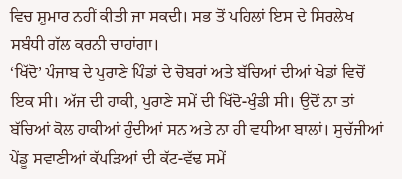ਵਿਚ ਸ਼ੁਮਾਰ ਨਹੀਂ ਕੀਤੀ ਜਾ ਸਕਦੀ। ਸਭ ਤੋਂ ਪਹਿਲਾਂ ਇਸ ਦੇ ਸਿਰਲੇਖ ਸਬੰਧੀ ਗੱਲ ਕਰਨੀ ਚਾਹਾਂਗਾ।
‘ਖਿੱਦੋ’ ਪੰਜਾਬ ਦੇ ਪੁਰਾਣੇ ਪਿੰਡਾਂ ਦੇ ਚੋਬਰਾਂ ਅਤੇ ਬੱਚਿਆਂ ਦੀਆਂ ਖੇਡਾਂ ਵਿਚੋਂ ਇਕ ਸੀ। ਅੱਜ ਦੀ ਹਾਕੀ, ਪੁਰਾਣੇ ਸਮੇਂ ਦੀ ਖਿੱਦੋ-ਖੁੰਡੀ ਸੀ। ਉਦੋਂ ਨਾ ਤਾਂ ਬੱਚਿਆਂ ਕੋਲ ਹਾਕੀਆਂ ਹੁੰਦੀਆਂ ਸਨ ਅਤੇ ਨਾ ਹੀ ਵਧੀਆ ਬਾਲਾਂ। ਸੁਚੱਜੀਆਂ ਪੇਂਡੂ ਸਵਾਣੀਆਂ ਕੱਪੜਿਆਂ ਦੀ ਕੱਟ-ਵੱਢ ਸਮੇਂ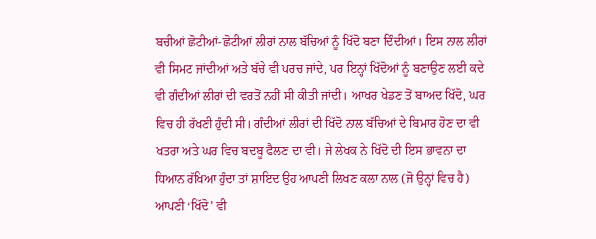ਬਚੀਆਂ ਛੋਟੀਆਂ-ਛੋਟੀਆਂ ਲੀਰਾਂ ਨਾਲ ਬੱਚਿਆਂ ਨੂੰ ਖਿੱਦੋ ਬਣਾ ਦਿੰਦੀਆਂ। ਇਸ ਨਾਲ ਲੀਰਾਂ ਵੀ ਸਿਮਟ ਜਾਂਦੀਆਂ ਅਤੇ ਬੱਚੇ ਵੀ ਪਰਚ ਜਾਂਦੇ, ਪਰ ਇਨ੍ਹਾਂ ਖਿੱਦੋਆਂ ਨੂੰ ਬਣਾਉਣ ਲਈ ਕਦੇ ਵੀ ਗੰਦੀਆਂ ਲੀਰਾਂ ਦੀ ਵਰਤੋਂ ਨਹੀਂ ਸੀ ਕੀਤੀ ਜਾਂਦੀ। ਆਖਰ ਖੇਡਣ ਤੋਂ ਬਾਅਦ ਖਿੱਦੋ, ਘਰ ਵਿਚ ਹੀ ਰੱਖਣੀ ਹੁੰਦੀ ਸੀ। ਗੰਦੀਆਂ ਲੀਰਾਂ ਦੀ ਖਿੱਦੋ ਨਾਲ ਬੱਚਿਆਂ ਦੇ ਬਿਮਾਰ ਹੋਣ ਦਾ ਵੀ ਖਤਰਾ ਅਤੇ ਘਰ ਵਿਚ ਬਦਬੂ ਫੈਲਣ ਦਾ ਵੀ। ਜੇ ਲੇਖਕ ਨੇ ਖਿੱਦੋ ਦੀ ਇਸ ਭਾਵਨਾ ਦਾ ਧਿਆਨ ਰੱਖਿਆ ਹੁੰਦਾ ਤਾਂ ਸ਼ਾਇਦ ਉਹ ਆਪਣੀ ਲਿਖਣ ਕਲਾ ਨਾਲ (ਜੋ ਉਨ੍ਹਾਂ ਵਿਚ ਹੈ) ਆਪਣੀ ‘ਖਿੱਦੋ’ ਵੀ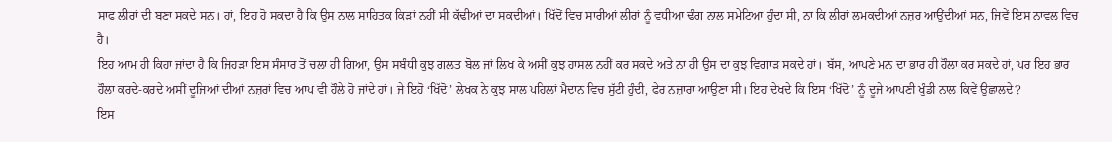ਸਾਫ ਲੀਰਾਂ ਦੀ ਬਣਾ ਸਕਦੇ ਸਨ। ਹਾਂ, ਇਹ ਹੋ ਸਕਦਾ ਹੈ ਕਿ ਉਸ ਨਾਲ ਸਾਹਿਤਕ ਕਿੜਾਂ ਨਹੀਂ ਸੀ ਕੱਢੀਆਂ ਦਾ ਸਕਦੀਆਂ। ਖਿੱਦੋਂ ਵਿਚ ਸਾਰੀਆਂ ਲੀਰਾਂ ਨੂੰ ਵਧੀਆ ਢੰਗ ਨਾਲ ਸਮੇਟਿਆ ਹੁੰਦਾ ਸੀ, ਨਾ ਕਿ ਲੀਰਾਂ ਲਮਕਦੀਆਂ ਨਜ਼ਰ ਆਉਂਦੀਆਂ ਸਨ, ਜਿਵੇਂ ਇਸ ਨਾਵਲ ਵਿਚ ਹੈ।
ਇਹ ਆਮ ਹੀ ਕਿਹਾ ਜਾਂਦਾ ਹੈ ਕਿ ਜਿਹੜਾ ਇਸ ਸੰਸਾਰ ਤੋਂ ਚਲਾ ਹੀ ਗਿਆ, ਉਸ ਸਬੰਧੀ ਕੁਝ ਗਲਤ ਬੋਲ ਜਾਂ ਲਿਖ ਕੇ ਅਸੀਂ ਕੁਝ ਹਾਸਲ ਨਹੀਂ ਕਰ ਸਕਦੇ ਅਤੇ ਨਾ ਹੀ ਉਸ ਦਾ ਕੁਝ ਵਿਗਾੜ ਸਕਦੇ ਹਾਂ। ਬੱਸ, ਆਪਣੇ ਮਨ ਦਾ ਭਾਰ ਹੀ ਹੌਲਾ ਕਰ ਸਕਦੇ ਹਾਂ, ਪਰ ਇਹ ਭਾਰ ਹੌਲਾ ਕਰਦੇ-ਕਰਦੇ ਅਸੀਂ ਦੂਜਿਆਂ ਦੀਆਂ ਨਜ਼ਰਾਂ ਵਿਚ ਆਪ ਵੀ ਹੌਲੇ ਹੋ ਜਾਂਦੇ ਹਾਂ। ਜੇ ਇਹੋ ‘ਖਿੱਦੋ’ ਲੇਖਕ ਨੇ ਕੁਝ ਸਾਲ ਪਹਿਲਾਂ ਮੈਦਾਨ ਵਿਚ ਸੁੱਟੀ ਹੁੰਦੀ, ਫੇਰ ਨਜ਼ਾਰਾ ਆਉਣਾ ਸੀ। ਇਹ ਦੇਖਦੇ ਕਿ ਇਸ ‘ਖਿੱਦੋ’ ਨੂੰ ਦੂਜੇ ਆਪਣੀ ਖੁੰਡੀ ਨਾਲ ਕਿਵੇਂ ਉਛਾਲਦੇ?
ਇਸ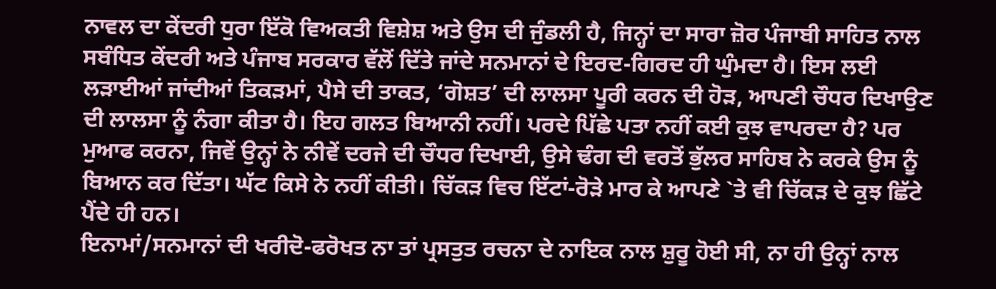ਨਾਵਲ ਦਾ ਕੇਂਦਰੀ ਧੁਰਾ ਇੱਕੋ ਵਿਅਕਤੀ ਵਿਸ਼ੇਸ਼ ਅਤੇ ਉਸ ਦੀ ਜੁੰਡਲੀ ਹੈ, ਜਿਨ੍ਹਾਂ ਦਾ ਸਾਰਾ ਜ਼ੋਰ ਪੰਜਾਬੀ ਸਾਹਿਤ ਨਾਲ ਸਬੰਧਿਤ ਕੇਂਦਰੀ ਅਤੇ ਪੰਜਾਬ ਸਰਕਾਰ ਵੱਲੋਂ ਦਿੱਤੇ ਜਾਂਦੇ ਸਨਮਾਨਾਂ ਦੇ ਇਰਦ-ਗਿਰਦ ਹੀ ਘੁੰਮਦਾ ਹੈ। ਇਸ ਲਈ ਲੜਾਈਆਂ ਜਾਂਦੀਆਂ ਤਿਕੜਮਾਂ, ਪੈਸੇ ਦੀ ਤਾਕਤ, ‘ਗੋਸ਼ਤ’ ਦੀ ਲਾਲਸਾ ਪੂਰੀ ਕਰਨ ਦੀ ਹੋੜ, ਆਪਣੀ ਚੌਧਰ ਦਿਖਾਉਣ ਦੀ ਲਾਲਸਾ ਨੂੰ ਨੰਗਾ ਕੀਤਾ ਹੈ। ਇਹ ਗਲਤ ਬਿਆਨੀ ਨਹੀਂ। ਪਰਦੇ ਪਿੱਛੇ ਪਤਾ ਨਹੀਂ ਕਈ ਕੁਝ ਵਾਪਰਦਾ ਹੈ? ਪਰ ਮੁਆਫ ਕਰਨਾ, ਜਿਵੇਂ ਉਨ੍ਹਾਂ ਨੇ ਨੀਵੇਂ ਦਰਜੇ ਦੀ ਚੌਧਰ ਦਿਖਾਈ, ਉਸੇ ਢੰਗ ਦੀ ਵਰਤੋਂ ਭੁੱਲਰ ਸਾਹਿਬ ਨੇ ਕਰਕੇ ਉਸ ਨੂੰ ਬਿਆਨ ਕਰ ਦਿੱਤਾ। ਘੱਟ ਕਿਸੇ ਨੇ ਨਹੀਂ ਕੀਤੀ। ਚਿੱਕੜ ਵਿਚ ਇੱਟਾਂ-ਰੋੜੇ ਮਾਰ ਕੇ ਆਪਣੇ `ਤੇ ਵੀ ਚਿੱਕੜ ਦੇ ਕੁਝ ਛਿੱਟੇ ਪੈਂਦੇ ਹੀ ਹਨ।
ਇਨਾਮਾਂ/ਸਨਮਾਨਾਂ ਦੀ ਖਰੀਦੋ-ਫਰੋਖਤ ਨਾ ਤਾਂ ਪ੍ਰਸਤੁਤ ਰਚਨਾ ਦੇ ਨਾਇਕ ਨਾਲ ਸ਼ੁਰੂ ਹੋਈ ਸੀ, ਨਾ ਹੀ ਉਨ੍ਹਾਂ ਨਾਲ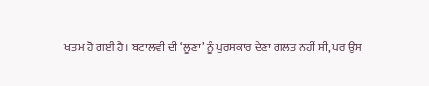ਖਤਮ ਹੋ ਗਈ ਹੈ। ਬਟਾਲਵੀ ਦੀ ‘ਲੂਣਾ’ ਨੂੰ ਪੁਰਸਕਾਰ ਦੇਣਾ ਗਲਤ ਨਹੀਂ ਸੀ, ਪਰ ਉਸ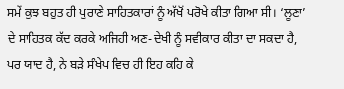ਸਮੇਂ ਕੁਝ ਬਹੁਤ ਹੀ ਪੁਰਾਣੇ ਸਾਹਿਤਕਾਰਾਂ ਨੂੰ ਅੱਖੋਂ ਪਰੋਖੇ ਕੀਤਾ ਗਿਆ ਸੀ। ‘ਲੂਣਾ’ ਦੇ ਸਾਹਿਤਕ ਕੱਦ ਕਰਕੇ ਅਜਿਹੀ ਅਣ-ਦੇਖੀ ਨੂੰ ਸਵੀਕਾਰ ਕੀਤਾ ਦਾ ਸਕਦਾ ਹੈ, ਪਰ ਯਾਦ ਹੈ, ਨੇ ਬੜੇ ਸੰਖੇਪ ਵਿਚ ਹੀ ਇਹ ਕਹਿ ਕੇ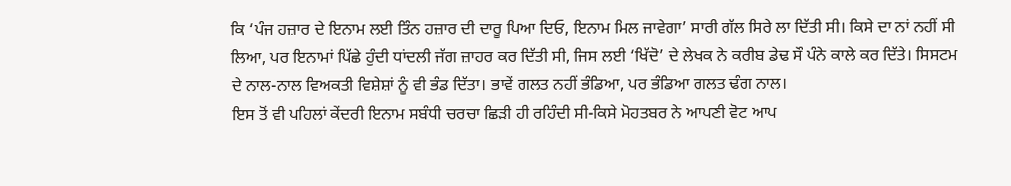ਕਿ ‘ਪੰਜ ਹਜ਼ਾਰ ਦੇ ਇਨਾਮ ਲਈ ਤਿੰਨ ਹਜ਼ਾਰ ਦੀ ਦਾਰੂ ਪਿਆ ਦਿਓ, ਇਨਾਮ ਮਿਲ ਜਾਵੇਗਾ’ ਸਾਰੀ ਗੱਲ ਸਿਰੇ ਲਾ ਦਿੱਤੀ ਸੀ। ਕਿਸੇ ਦਾ ਨਾਂ ਨਹੀਂ ਸੀ ਲਿਆ, ਪਰ ਇਨਾਮਾਂ ਪਿੱਛੇ ਹੁੰਦੀ ਧਾਂਦਲੀ ਜੱਗ ਜ਼ਾਹਰ ਕਰ ਦਿੱਤੀ ਸੀ, ਜਿਸ ਲਈ ‘ਖਿੱਦੋ’ ਦੇ ਲੇਖਕ ਨੇ ਕਰੀਬ ਡੇਢ ਸੌ ਪੰਨੇ ਕਾਲੇ ਕਰ ਦਿੱਤੇ। ਸਿਸਟਮ ਦੇ ਨਾਲ-ਨਾਲ ਵਿਅਕਤੀ ਵਿਸ਼ੇਸ਼ਾਂ ਨੂੰ ਵੀ ਭੰਡ ਦਿੱਤਾ। ਭਾਵੇਂ ਗਲਤ ਨਹੀਂ ਭੰਡਿਆ, ਪਰ ਭੰਡਿਆ ਗਲਤ ਢੰਗ ਨਾਲ।
ਇਸ ਤੋਂ ਵੀ ਪਹਿਲਾਂ ਕੇਂਦਰੀ ਇਨਾਮ ਸਬੰਧੀ ਚਰਚਾ ਛਿੜੀ ਹੀ ਰਹਿੰਦੀ ਸੀ-ਕਿਸੇ ਮੋਹਤਬਰ ਨੇ ਆਪਣੀ ਵੋਟ ਆਪ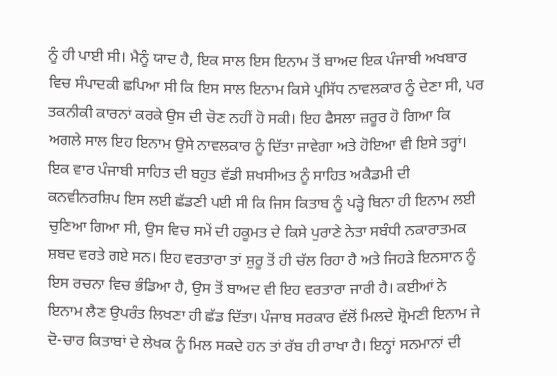ਨੂੰ ਹੀ ਪਾਈ ਸੀ। ਮੈਨੂੰ ਯਾਦ ਹੈ, ਇਕ ਸਾਲ ਇਸ ਇਨਾਮ ਤੋਂ ਬਾਅਦ ਇਕ ਪੰਜਾਬੀ ਅਖਬਾਰ ਵਿਚ ਸੰਪਾਦਕੀ ਛਪਿਆ ਸੀ ਕਿ ਇਸ ਸਾਲ ਇਨਾਮ ਕਿਸੇ ਪ੍ਰਸਿੱਧ ਨਾਵਲਕਾਰ ਨੂੰ ਦੇਣਾ ਸੀ, ਪਰ ਤਕਨੀਕੀ ਕਾਰਨਾਂ ਕਰਕੇ ਉਸ ਦੀ ਚੋਣ ਨਹੀਂ ਹੋ ਸਕੀ। ਇਹ ਫੈਸਲਾ ਜ਼ਰੂਰ ਹੋ ਗਿਆ ਕਿ ਅਗਲੇ ਸਾਲ ਇਹ ਇਨਾਮ ਉਸੇ ਨਾਵਲਕਾਰ ਨੂੰ ਦਿੱਤਾ ਜਾਵੇਗਾ ਅਤੇ ਹੋਇਆ ਵੀ ਇਸੇ ਤਰ੍ਹਾਂ। ਇਕ ਵਾਰ ਪੰਜਾਬੀ ਸਾਹਿਤ ਦੀ ਬਹੁਤ ਵੱਡੀ ਸ਼ਖਸੀਅਤ ਨੂੰ ਸਾਹਿਤ ਅਕੈਡਮੀ ਦੀ ਕਨਵੀਨਰਸ਼ਿਪ ਇਸ ਲਈ ਛੱਡਣੀ ਪਈ ਸੀ ਕਿ ਜਿਸ ਕਿਤਾਬ ਨੂੰ ਪੜ੍ਹੇ ਬਿਨਾ ਹੀ ਇਨਾਮ ਲਈ ਚੁਣਿਆ ਗਿਆ ਸੀ, ਉਸ ਵਿਚ ਸਮੇਂ ਦੀ ਹਕੂਮਤ ਦੇ ਕਿਸੇ ਪੁਰਾਣੇ ਨੇਤਾ ਸਬੰਧੀ ਨਕਾਰਾਤਮਕ ਸ਼ਬਦ ਵਰਤੇ ਗਏ ਸਨ। ਇਹ ਵਰਤਾਰਾ ਤਾਂ ਸ਼ੁਰੂ ਤੋਂ ਹੀ ਚੱਲ ਰਿਹਾ ਹੈ ਅਤੇ ਜਿਹੜੇ ਇਨਸਾਨ ਨੂੰ ਇਸ ਰਚਨਾ ਵਿਚ ਭੰਡਿਆ ਹੈ, ਉਸ ਤੋਂ ਬਾਅਦ ਵੀ ਇਹ ਵਰਤਾਰਾ ਜਾਰੀ ਹੈ। ਕਈਆਂ ਨੇ ਇਨਾਮ ਲੈਣ ਉਪਰੰਤ ਲਿਖਣਾ ਹੀ ਛੱਡ ਦਿੱਤਾ। ਪੰਜਾਬ ਸਰਕਾਰ ਵੱਲੋਂ ਮਿਲਦੇ ਸ਼੍ਰੋਮਣੀ ਇਨਾਮ ਜੇ ਦੋ-ਚਾਰ ਕਿਤਾਬਾਂ ਦੇ ਲੇਖਕ ਨੂੰ ਮਿਲ ਸਕਦੇ ਹਨ ਤਾਂ ਰੱਬ ਹੀ ਰਾਖਾ ਹੈ। ਇਨ੍ਹਾਂ ਸਨਮਾਨਾਂ ਦੀ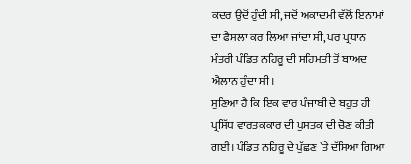ਕਦਰ ਉਦੋਂ ਹੁੰਦੀ ਸੀ, ਜਦੋਂ ਅਕਾਦਮੀ ਵੱਲੋਂ ਇਨਾਮਾਂ ਦਾ ਫੈਸਲਾ ਕਰ ਲਿਆ ਜਾਂਦਾ ਸੀ, ਪਰ ਪ੍ਰਧਾਨ ਮੰਤਰੀ ਪੰਡਿਤ ਨਹਿਰੂ ਦੀ ਸਹਿਮਤੀ ਤੋਂ ਬਾਅਦ ਐਲਾਨ ਹੁੰਦਾ ਸੀ।
ਸੁਣਿਆ ਹੈ ਕਿ ਇਕ ਵਾਰ ਪੰਜਾਬੀ ਦੇ ਬਹੁਤ ਹੀ ਪ੍ਰਸਿੱਧ ਵਾਰਤਕਕਾਰ ਦੀ ਪੁਸਤਕ ਦੀ ਚੋਣ ਕੀਤੀ ਗਈ। ਪੰਡਿਤ ਨਹਿਰੂ ਦੇ ਪੁੱਛਣ `ਤੇ ਦੱਸਿਆ ਗਿਆ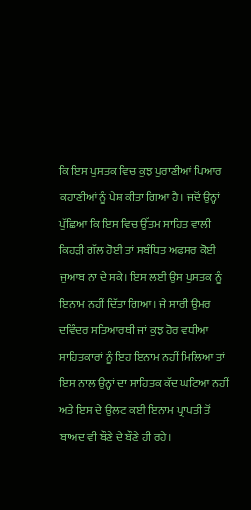ਕਿ ਇਸ ਪੁਸਤਕ ਵਿਚ ਕੁਝ ਪੁਰਾਣੀਆਂ ਪਿਆਰ ਕਹਾਣੀਆਂ ਨੂੰ ਪੇਸ਼ ਕੀਤਾ ਗਿਆ ਹੈ। ਜਦੋਂ ਉਨ੍ਹਾਂ ਪੁੱਛਿਆ ਕਿ ਇਸ ਵਿਚ ਉੱਤਮ ਸਾਹਿਤ ਵਾਲੀ ਕਿਹੜੀ ਗੱਲ ਹੋਈ ਤਾਂ ਸਬੰਧਿਤ ਅਫਸਰ ਕੋਈ ਜੁਆਬ ਨਾ ਦੇ ਸਕੇ। ਇਸ ਲਈ ਉਸ ਪੁਸਤਕ ਨੂੰ ਇਨਾਮ ਨਹੀਂ ਦਿੱਤਾ ਗਿਆ। ਜੇ ਸਾਰੀ ਉਮਰ ਦਵਿੰਦਰ ਸਤਿਆਰਥੀ ਜਾਂ ਕੁਝ ਹੋਰ ਵਧੀਆ ਸਾਹਿਤਕਾਰਾਂ ਨੂੰ ਇਹ ਇਨਾਮ ਨਹੀਂ ਮਿਲਿਆ ਤਾਂ ਇਸ ਨਾਲ ਉਨ੍ਹਾਂ ਦਾ ਸਾਹਿਤਕ ਕੱਦ ਘਟਿਆ ਨਹੀਂ ਅਤੇ ਇਸ ਦੇ ਉਲਟ ਕਈ ਇਨਾਮ ਪ੍ਰਾਪਤੀ ਤੋਂ ਬਾਅਦ ਵੀ ਬੌਣੇ ਦੇ ਬੌਣੇ ਹੀ ਰਹੇ।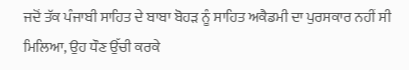ਜਦੋਂ ਤੱਕ ਪੰਜਾਬੀ ਸਾਹਿਤ ਦੇ ਬਾਬਾ ਬੋਹੜ ਨੂੰ ਸਾਹਿਤ ਅਕੈਡਮੀ ਦਾ ਪੁਰਸਕਾਰ ਨਹੀਂ ਸੀ ਮਿਲਿਆ, ਉਹ ਧੌਣ ਉੱਚੀ ਕਰਕੇ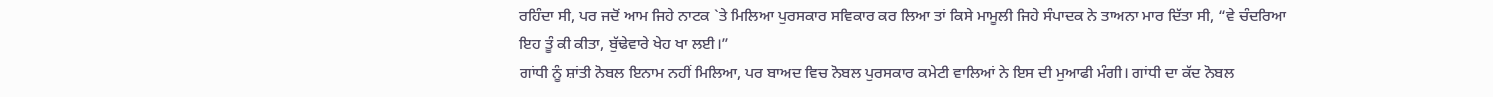ਰਹਿੰਦਾ ਸੀ, ਪਰ ਜਦੋਂ ਆਮ ਜਿਹੇ ਨਾਟਕ `ਤੇ ਮਿਲਿਆ ਪੁਰਸਕਾਰ ਸਵਿਕਾਰ ਕਰ ਲਿਆ ਤਾਂ ਕਿਸੇ ਮਾਮੂਲੀ ਜਿਹੇ ਸੰਪਾਦਕ ਨੇ ਤਾਅਨਾ ਮਾਰ ਦਿੱਤਾ ਸੀ, “ਵੇ ਚੰਦਰਿਆ ਇਹ ਤੂੰ ਕੀ ਕੀਤਾ, ਬੁੱਢੇਵਾਰੇ ਖੇਹ ਖਾ ਲਈ।”
ਗਾਂਧੀ ਨੂੰ ਸ਼ਾਂਤੀ ਨੋਬਲ ਇਨਾਮ ਨਹੀਂ ਮਿਲਿਆ, ਪਰ ਬਾਅਦ ਵਿਚ ਨੋਬਲ ਪੁਰਸਕਾਰ ਕਮੇਟੀ ਵਾਲਿਆਂ ਨੇ ਇਸ ਦੀ ਮੁਆਫੀ ਮੰਗੀ। ਗਾਂਧੀ ਦਾ ਕੱਦ ਨੋਬਲ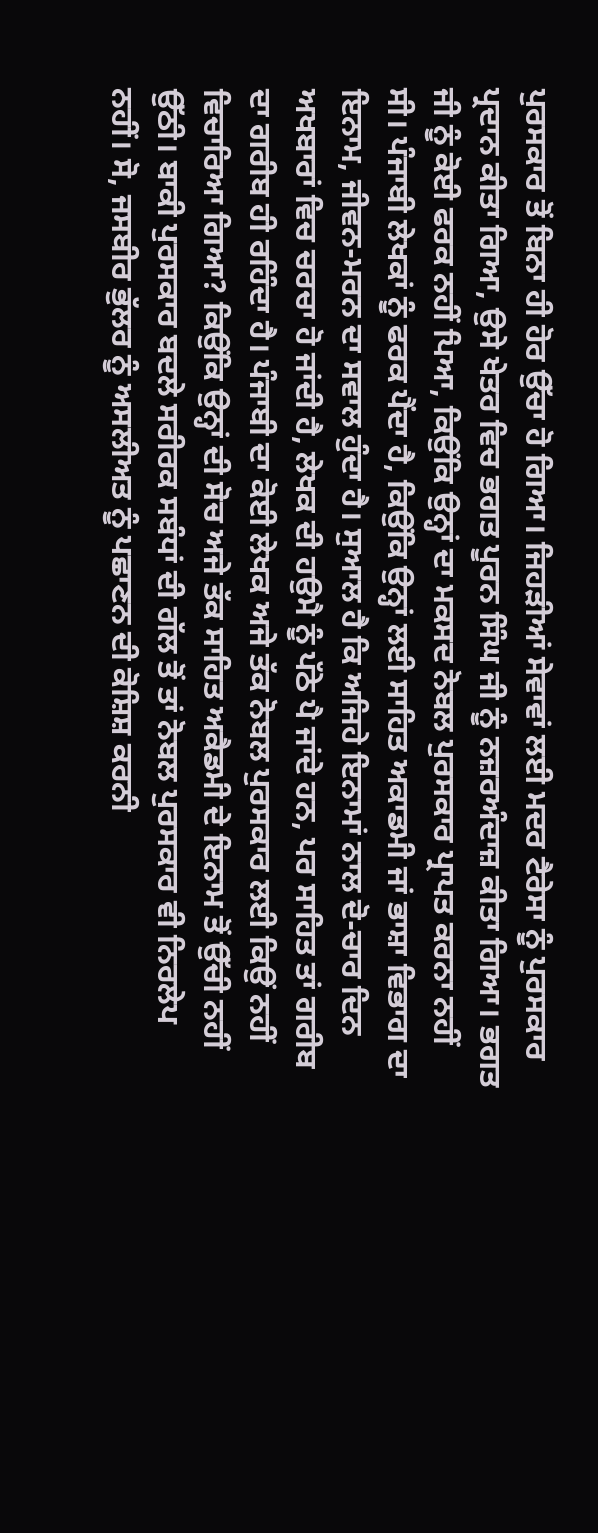ਪੁਰਸਕਾਰ ਤੋਂ ਬਿਨਾ ਹੀ ਹੋਰ ਉੱਚਾ ਹੋ ਗਿਆ। ਜਿਹੜੀਆਂ ਸੇਵਾਵਾਂ ਲਈ ਮਦਰ ਟੈਰੇਸਾ ਨੂੰ ਪੁਰਸਕਾਰ ਪ੍ਰਦਾਨ ਕੀਤਾ ਗਿਆ, ਉਸੇ ਖੇਤਰ ਵਿਚ ਭਗਤ ਪੂਰਨ ਸਿੰਘ ਜੀ ਨੂੰ ਨਜ਼ਰਅੰਦਾਜ਼ ਕੀਤਾ ਗਿਆ। ਭਗਤ ਜੀ ਨੂੰ ਕੋਈ ਫਰਕ ਨਹੀਂ ਪਿਆ, ਕਿਉਂਕਿ ਉਨ੍ਹਾਂ ਦਾ ਮਕਸਦ ਨੋਬਲ ਪੁਰਸਕਾਰ ਪ੍ਰਾਪਤ ਕਰਨਾ ਨਹੀਂ ਸੀ। ਪੰਜਾਬੀ ਲੇਖਕਾਂ ਨੂੰ ਫਰਕ ਪੈਂਦਾ ਹੈ, ਕਿਉਂਕਿ ਉਨ੍ਹਾਂ ਲਈ ਸਾਹਿਤ ਅਕਾਡਮੀ ਜਾਂ ਭਾਸ਼ਾ ਵਿਭਾਗ ਦਾ ਇਨਾਮ, ਜੀਵਨ-ਮਰਨ ਦਾ ਸਵਾਲ ਹੁੰਦਾ ਹੈ। ਸੁਆਲ ਹੈ ਕਿ ਅਜਿਹੇ ਇਨਾਮਾਂ ਨਾਲ ਦੋ-ਚਾਰ ਦਿਨ ਅਖਬਾਰਾਂ ਵਿਚ ਚਰਚਾ ਹੋ ਜਾਂਦੀ ਹੈ, ਲੇਖਕ ਦੀ ਹਉਮੈ ਨੂੰ ਪੱਠੇ ਪੈ ਜਾਂਦੇ ਹਨ, ਪਰ ਸਾਹਿਤ ਤਾਂ ਗਰੀਬ ਦਾ ਗਰੀਬ ਹੀ ਰਹਿੰਦਾ ਹੈ। ਪੰਜਾਬੀ ਦਾ ਕੋਈ ਲੇਖਕ ਅਜੇ ਤੱਕ ਨੋਬਲ ਪੁਰਸਕਾਰ ਲਈ ਕਿਉਂ ਨਹੀਂ ਵਿਚਾਰਿਆ ਗਿਆ? ਕਿਉਂਕਿ ਉਨ੍ਹਾਂ ਦੀ ਸੋਚ ਅਜੇ ਤੱਕ ਸਾਹਿਤ ਅਕੈਡਮੀ ਦੇ ਇਨਾਮ ਤੋਂ ਉੱਚੀ ਨਹੀਂ ਉੱਠੀ। ਬਾਕੀ ਪੁਰਸਕਾਰ ਬਦਲੇ ਸਰੀਰਕ ਸਬੰਧਾਂ ਦੀ ਗੱਲ ਤੋਂ ਤਾਂ ਨੋਬਲ ਪੁਰਸਕਾਰ ਵੀ ਨਿਰਲੇਪ ਨਹੀਂ। ਸੋ, ਜਸਬੀਰ ਭੁੱਲਰ ਨੂੰ ਅਸਲੀਅਤ ਨੂੰ ਪਛਾਣਨ ਦੀ ਕੋਸ਼ਿਸ਼ ਕਰਨੀ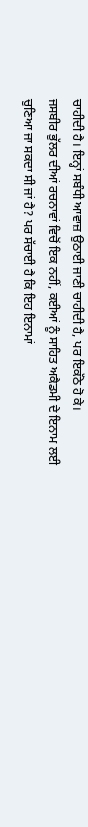ਚਾਹੀਦੀ ਹੈ। ਇਨ੍ਹਾਂ ਸਬੰਧੀ ਆਵਾਜ਼ ਉਠਾਈ ਜਾਣੀ ਚਾਹੀਦੀ ਹੈ, ਪਰ ਇਕੱਠੇ ਹੋ ਕੇ।
ਜਸਬੀਰ ਭੁੱਲਰ ਦੀਆਂ ਰਚਨਾਵਾਂ ਵਿਚੋਂ ਇਕ ਨਹੀਂ, ਕਈਆਂ ਨੂੰ ਸਾਹਿਤ ਅਕੈਡਮੀ ਦੇ ਇਨਾਮ ਲਈ ਚੁਣਿਆ ਜਾ ਸਕਦਾ ਸੀ ਜਾਂ ਹੈ? ਪਰ ਸੱਚਾਈ ਹੈ ਕਿ ਇਹ ਇਨਾਮਾਂ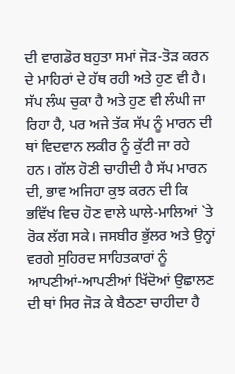ਦੀ ਵਾਗਡੋਰ ਬਹੁਤਾ ਸਮਾਂ ਜੋੜ-ਤੋੜ ਕਰਨ ਦੇ ਮਾਹਿਰਾਂ ਦੇ ਹੱਥ ਰਹੀ ਅਤੇ ਹੁਣ ਵੀ ਹੈ। ਸੱਪ ਲੰਘ ਚੁਕਾ ਹੈ ਅਤੇ ਹੁਣ ਵੀ ਲੰਘੀ ਜਾ ਰਿਹਾ ਹੈ, ਪਰ ਅਜੇ ਤੱਕ ਸੱਪ ਨੂੰ ਮਾਰਨ ਦੀ ਥਾਂ ਵਿਦਵਾਨ ਲਕੀਰ ਨੂੰ ਕੁੱਟੀ ਜਾ ਰਹੇ ਹਨ। ਗੱਲ ਹੋਣੀ ਚਾਹੀਦੀ ਹੈ ਸੱਪ ਮਾਰਨ ਦੀ, ਭਾਵ ਅਜਿਹਾ ਕੁਝ ਕਰਨ ਦੀ ਕਿ ਭਵਿੱਖ ਵਿਚ ਹੋਣ ਵਾਲੇ ਘਾਲੇ-ਮਾਲਿਆਂ `ਤੇ ਰੋਕ ਲੱਗ ਸਕੇ। ਜਸਬੀਰ ਭੁੱਲਰ ਅਤੇ ਉਨ੍ਹਾਂ ਵਰਗੇ ਸੁਹਿਰਦ ਸਾਹਿਤਕਾਰਾਂ ਨੂੰ ਆਪਣੀਆਂ-ਆਪਣੀਆਂ ਖਿੱਦੋਆਂ ਉਛਾਲਣ ਦੀ ਥਾਂ ਸਿਰ ਜੋੜ ਕੇ ਬੈਠਣਾ ਚਾਹੀਦਾ ਹੈ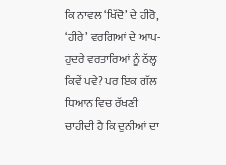ਕਿ ਨਾਵਲ ‘ਖਿੱਦੋ’ ਦੇ ਹੀਰੋ, ‘ਹੀਰੇ’ ਵਰਗਿਆਂ ਦੇ ਆਪ-ਹੁਦਰੇ ਵਰਤਾਰਿਆਂ ਨੂੰ ਠੱਲ੍ਹ ਕਿਵੇਂ ਪਵੇ? ਪਰ ਇਕ ਗੱਲ ਧਿਆਨ ਵਿਚ ਰੱਖਣੀ ਚਾਹੀਦੀ ਹੈ ਕਿ ਦੁਨੀਆਂ ਦਾ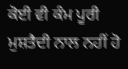ਕੋਈ ਵੀ ਕੰਮ ਪੂਰੀ ਮੁਸ਼ਤੈਦੀ ਨਾਲ ਨਹੀਂ ਹੋ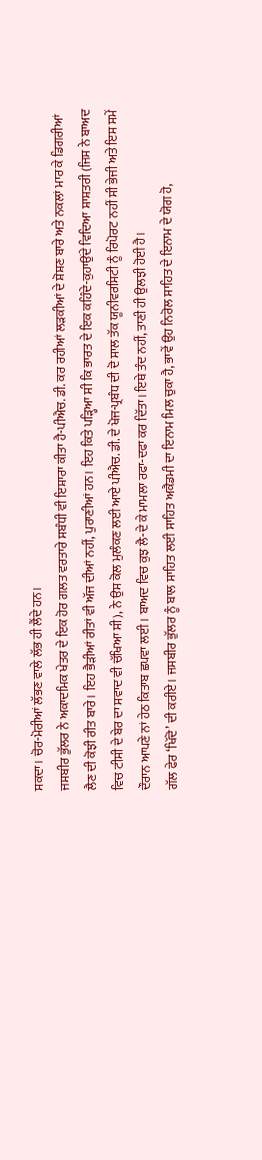ਸਕਦਾ। ਚੋਰ-ਮੋਰੀਆਂ ਲੱਭਣ ਵਾਲੇ ਲੱਭ ਹੀ ਲੈਂਦੇ ਹਨ।
ਜਸਬੀਰ ਭੁੱਲਰ ਨੇ ਅਕਾਦਮਿਕ ਖੇਤਰ ਦੇ ਇਕ ਹੋਰ ਗਲਤ ਵਰਤਾਰੇ ਸਬੰਧੀ ਵੀ ਇਸ਼ਾਰਾ ਕੀਤਾ ਹੈ-ਪੀਐਚ. ਡੀ. ਕਰ ਰਹੀਆਂ ਲੜਕੀਆਂ ਦੇ ਸ਼ੋਸ਼ਣ ਬਾਰੇ ਅਤੇ ਨਕਲਾਂ ਮਾਰ ਕੇ ਡਿਗਰੀਆਂ ਲੈਣ ਦੀ ਕੋਝੀ ਰੀਤ ਬਾਰੇ। ਇਹ ਭੈੜੀਆਂ ਰੀਤਾਂ ਵੀ ਅੱਜ ਦੀਆਂ ਨਹੀਂ, ਪੁਰਾਣੀਆਂ ਹਨ। ਇਹ ਕਿਤੇ ਪੜ੍ਹਿਆ ਸੀ ਕਿ ਭਾਰਤ ਦੇ ਇਕ ਕਹਿੰਦੇ-ਕੁਹਾਉਂਦੇ ਵਿਦਿਆ ਸ਼ਾਸ਼ਤਰੀ (ਜਿਸ ਨੇ ਬਾਅਦ ਵਿਚ ਟੀਸੀ ਦੇ ਬੇਰ ਦਾ ਸਵਾਦ ਵੀ ਚੱਖਿਆ ਸੀ), ਨੇ ਉਸ ਕੋਲ ਮੁਲੰਕਣ ਲਈ ਆਏ ਪੀਐਚ. ਡੀ. ਦੇ ਖੋਜ-ਪ੍ਰਬੰਧ ਦੀ ਦੋ ਸਾਲ ਤੱਕ ਯੂਨੀਵਰਸਿਟੀ ਨੂੰ ਰਿਪੋਰਟ ਨਹੀਂ ਸੀ ਭੇਜੀ ਅਤੇ ਇਸ ਸਮੇਂ ਦੌਰਾਨ ਆਪਣੇ ਨਾਂ ਹੇਠ ਕਿਤਾਬ ਛਪਵਾ ਲਈ। ਬਾਅਦ ਵਿਚ ਕੁਝ ਲੈ-ਦੇ ਕੇ ਮਾਮਲਾ ਰਫਾ-ਦਫਾ ਕਰ ਦਿੱਤਾ। ਇਥੇ ਤੰਦ ਨਹੀਂ, ਤਾਣੀ ਹੀ ਉਲਝੀ ਹੋਈ ਹੈ।
ਗੱਲ ਫੇਰ ‘ਖਿੱਦੋ’ ਦੀ ਕਰੀਏ। ਜਸਬੀਰ ਭੁੱਲਰ ਨੂੰ ਬਾਲ ਸਾਹਿਤ ਲਈ ਸਾਹਿਤ ਅਕੈਡਮੀ ਦਾ ਇਨਾਮ ਮਿਲ ਚੁਕਾ ਹੈ, ਭਾਵੇਂ ਉਹ ਨਿਰੋਲ ਸਾਹਿਤ ਦੇ ਇਨਾਮ ਦੇ ਯੋਗ ਹੋ,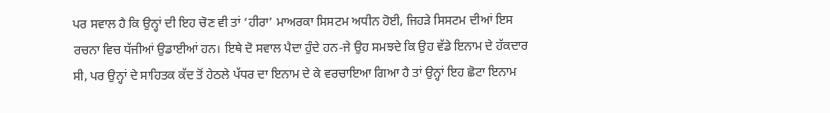ਪਰ ਸਵਾਲ ਹੈ ਕਿ ਉਨ੍ਹਾਂ ਦੀ ਇਹ ਚੋਣ ਵੀ ਤਾਂ ‘ਹੀਰਾ’ ਮਾਅਰਕਾ ਸਿਸਟਮ ਅਧੀਨ ਹੋਈ, ਜਿਹੜੇ ਸਿਸਟਮ ਦੀਆਂ ਇਸ ਰਚਨਾ ਵਿਚ ਧੱਜੀਆਂ ਉਡਾਈਆਂ ਹਨ। ਇਥੇ ਦੋ ਸਵਾਲ ਪੈਦਾ ਹੁੰਦੇ ਹਨ-ਜੇ ਉਹ ਸਮਝਦੇ ਕਿ ਉਹ ਵੱਡੇ ਇਨਾਮ ਦੇ ਹੱਕਦਾਰ ਸੀ, ਪਰ ਉਨ੍ਹਾਂ ਦੇ ਸਾਹਿਤਕ ਕੱਦ ਤੋਂ ਹੇਠਲੇ ਪੱਧਰ ਦਾ ਇਨਾਮ ਦੇ ਕੇ ਵਰਚਾਇਆ ਗਿਆ ਹੈ ਤਾਂ ਉਨ੍ਹਾਂ ਇਹ ਛੋਟਾ ਇਨਾਮ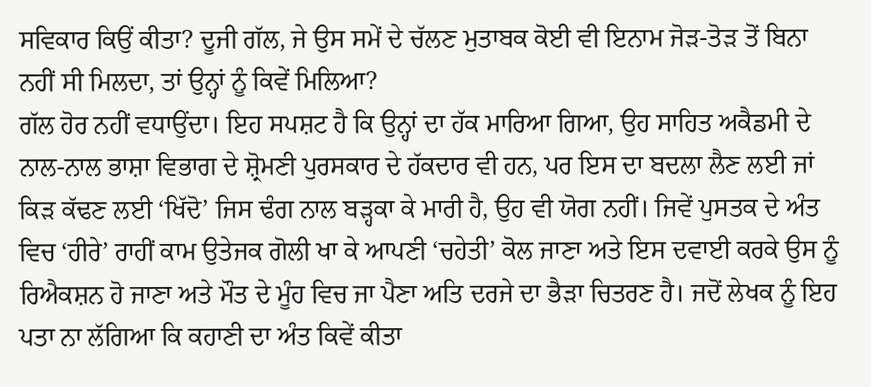ਸਵਿਕਾਰ ਕਿਉਂ ਕੀਤਾ? ਦੂਜੀ ਗੱਲ, ਜੇ ਉਸ ਸਮੇਂ ਦੇ ਚੱਲਣ ਮੁਤਾਬਕ ਕੋਈ ਵੀ ਇਨਾਮ ਜੋੜ-ਤੋੜ ਤੋਂ ਬਿਨਾ ਨਹੀਂ ਸੀ ਮਿਲਦਾ, ਤਾਂ ਉਨ੍ਹਾਂ ਨੂੰ ਕਿਵੇਂ ਮਿਲਿਆ?
ਗੱਲ ਹੋਰ ਨਹੀਂ ਵਧਾਉਂਦਾ। ਇਹ ਸਪਸ਼ਟ ਹੈ ਕਿ ਉਨ੍ਹਾਂ ਦਾ ਹੱਕ ਮਾਰਿਆ ਗਿਆ, ਉਹ ਸਾਹਿਤ ਅਕੈਡਮੀ ਦੇ ਨਾਲ-ਨਾਲ ਭਾਸ਼ਾ ਵਿਭਾਗ ਦੇ ਸ਼੍ਰੋਮਣੀ ਪੁਰਸਕਾਰ ਦੇ ਹੱਕਦਾਰ ਵੀ ਹਨ, ਪਰ ਇਸ ਦਾ ਬਦਲਾ ਲੈਣ ਲਈ ਜਾਂ ਕਿੜ ਕੱਢਣ ਲਈ ‘ਖਿੱਦੋ’ ਜਿਸ ਢੰਗ ਨਾਲ ਬੜ੍ਹਕਾ ਕੇ ਮਾਰੀ ਹੈ, ਉਹ ਵੀ ਯੋਗ ਨਹੀਂ। ਜਿਵੇਂ ਪੁਸਤਕ ਦੇ ਅੰਤ ਵਿਚ ‘ਹੀਰੇ’ ਰਾਹੀਂ ਕਾਮ ਉਤੇਜਕ ਗੋਲੀ ਖਾ ਕੇ ਆਪਣੀ ‘ਚਹੇਤੀ’ ਕੋਲ ਜਾਣਾ ਅਤੇ ਇਸ ਦਵਾਈ ਕਰਕੇ ਉਸ ਨੂੰ ਰਿਐਕਸ਼ਨ ਹੋ ਜਾਣਾ ਅਤੇ ਮੌਤ ਦੇ ਮੂੰਹ ਵਿਚ ਜਾ ਪੈਣਾ ਅਤਿ ਦਰਜੇ ਦਾ ਭੈੜਾ ਚਿਤਰਣ ਹੈ। ਜਦੋਂ ਲੇਖਕ ਨੂੰ ਇਹ ਪਤਾ ਨਾ ਲੱਗਿਆ ਕਿ ਕਹਾਣੀ ਦਾ ਅੰਤ ਕਿਵੇਂ ਕੀਤਾ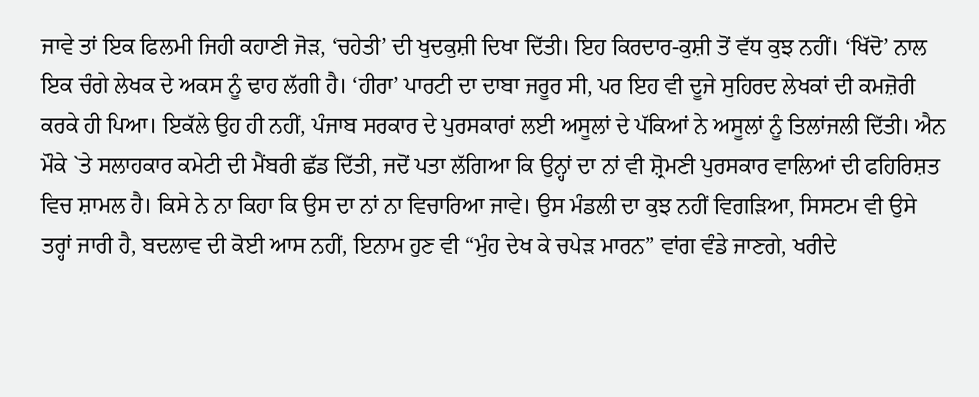ਜਾਵੇ ਤਾਂ ਇਕ ਫਿਲਮੀ ਜਿਹੀ ਕਹਾਣੀ ਜੋੜ, ‘ਚਹੇਤੀ’ ਦੀ ਖੁਦਕੁਸ਼ੀ ਦਿਖਾ ਦਿੱਤੀ। ਇਹ ਕਿਰਦਾਰ-ਕੁਸ਼ੀ ਤੋਂ ਵੱਧ ਕੁਝ ਨਹੀਂ। ‘ਖਿੱਦੋ’ ਨਾਲ ਇਕ ਚੰਗੇ ਲੇਖਕ ਦੇ ਅਕਸ ਨੂੰ ਢਾਹ ਲੱਗੀ ਹੈ। ‘ਹੀਰਾ’ ਪਾਰਟੀ ਦਾ ਦਾਬਾ ਜਰੂਰ ਸੀ, ਪਰ ਇਹ ਵੀ ਦੂਜੇ ਸੁਹਿਰਦ ਲੇਖਕਾਂ ਦੀ ਕਮਜ਼ੋਰੀ ਕਰਕੇ ਹੀ ਪਿਆ। ਇਕੱਲੇ ਉਹ ਹੀ ਨਹੀਂ, ਪੰਜਾਬ ਸਰਕਾਰ ਦੇ ਪੁਰਸਕਾਰਾਂ ਲਈ ਅਸੂਲਾਂ ਦੇ ਪੱਕਿਆਂ ਨੇ ਅਸੂਲਾਂ ਨੂੰ ਤਿਲਾਂਜਲੀ ਦਿੱਤੀ। ਐਨ ਮੌਕੇ `ਤੇ ਸਲਾਹਕਾਰ ਕਮੇਟੀ ਦੀ ਮੈਂਬਰੀ ਛੱਡ ਦਿੱਤੀ, ਜਦੋਂ ਪਤਾ ਲੱਗਿਆ ਕਿ ਉਨ੍ਹਾਂ ਦਾ ਨਾਂ ਵੀ ਸ਼੍ਰੋਮਣੀ ਪੁਰਸਕਾਰ ਵਾਲਿਆਂ ਦੀ ਫਹਿਰਿਸ਼ਤ ਵਿਚ ਸ਼ਾਮਲ ਹੈ। ਕਿਸੇ ਨੇ ਨਾ ਕਿਹਾ ਕਿ ਉਸ ਦਾ ਨਾਂ ਨਾ ਵਿਚਾਰਿਆ ਜਾਵੇ। ਉਸ ਮੰਡਲੀ ਦਾ ਕੁਝ ਨਹੀਂ ਵਿਗੜਿਆ, ਸਿਸਟਮ ਵੀ ਉਸੇ ਤਰ੍ਹਾਂ ਜਾਰੀ ਹੈ, ਬਦਲਾਵ ਦੀ ਕੋਈ ਆਸ ਨਹੀਂ, ਇਨਾਮ ਹੁਣ ਵੀ “ਮੁੰਹ ਦੇਖ ਕੇ ਚਪੇੜ ਮਾਰਨ” ਵਾਂਗ ਵੰਡੇ ਜਾਣਗੇ, ਖਰੀਦੇ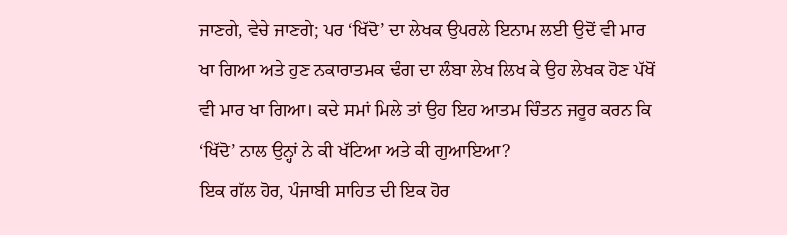ਜਾਣਗੇ, ਵੇਚੇ ਜਾਣਗੇ; ਪਰ ‘ਖਿੱਦੋ’ ਦਾ ਲੇਖਕ ਉਪਰਲੇ ਇਨਾਮ ਲਈ ਉਦੋਂ ਵੀ ਮਾਰ ਖਾ ਗਿਆ ਅਤੇ ਹੁਣ ਨਕਾਰਾਤਮਕ ਢੰਗ ਦਾ ਲੰਬਾ ਲੇਖ ਲਿਖ ਕੇ ਉਹ ਲੇਖਕ ਹੋਣ ਪੱਖੋਂ ਵੀ ਮਾਰ ਖਾ ਗਿਆ। ਕਦੇ ਸਮਾਂ ਮਿਲੇ ਤਾਂ ਉਹ ਇਹ ਆਤਮ ਚਿੰਤਨ ਜਰੂਰ ਕਰਨ ਕਿ ‘ਖਿੱਦੋ’ ਨਾਲ ਉਨ੍ਹਾਂ ਨੇ ਕੀ ਖੱਟਿਆ ਅਤੇ ਕੀ ਗੁਆਇਆ?
ਇਕ ਗੱਲ ਹੋਰ, ਪੰਜਾਬੀ ਸਾਹਿਤ ਦੀ ਇਕ ਹੋਰ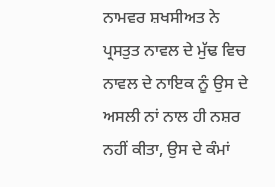ਨਾਮਵਰ ਸ਼ਖਸੀਅਤ ਨੇ ਪ੍ਰਸਤੁਤ ਨਾਵਲ ਦੇ ਮੁੱਢ ਵਿਚ ਨਾਵਲ ਦੇ ਨਾਇਕ ਨੂੰ ਉਸ ਦੇ ਅਸਲੀ ਨਾਂ ਨਾਲ ਹੀ ਨਸ਼ਰ ਨਹੀਂ ਕੀਤਾ, ਉਸ ਦੇ ਕੰਮਾਂ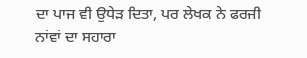ਦਾ ਪਾਜ ਵੀ ਉਧੇੜ ਦਿਤਾ, ਪਰ ਲੇਖਕ ਨੇ ਫਰਜੀ ਨਾਂਵਾਂ ਦਾ ਸਹਾਰਾ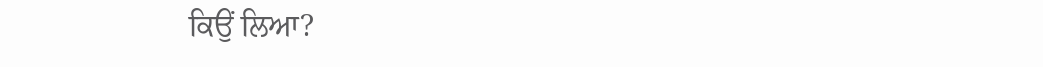ਕਿਉਂ ਲਿਆ?